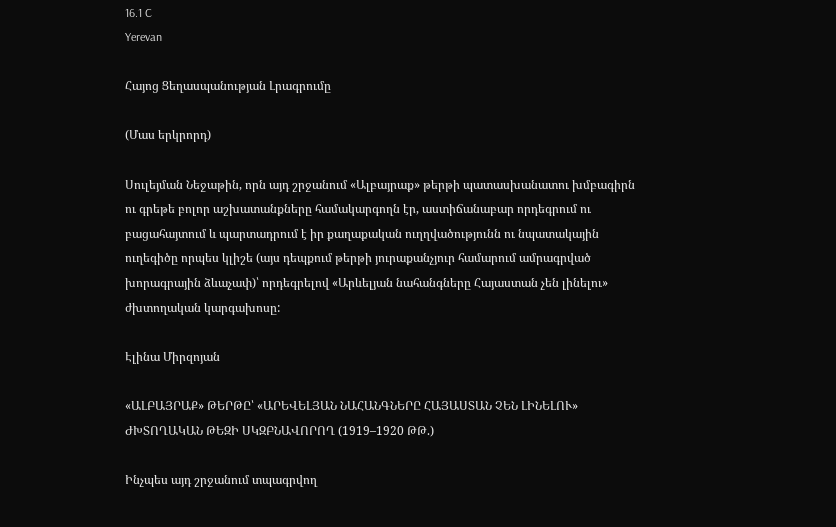16.1 C
Yerevan

Հայոց Ցեղասպանության Լրագրումը

(Մաս երկրորդ)

Սուլեյման Նեջաթին, որն այդ շրջանում «Ալբայրաք» թերթի պատասխանատու խմբագիրն ու գրեթե բոլոր աշխատանքները համակարգողն էր, աստիճանաբար որդեգրում ու բացահայտում և պարտադրում է իր քաղաքական ուղղվածությունն ու նպատակային ուղեգիծը որպես կլիշե (այս դեպքում թերթի յուրաքանչյուր համարում ամրագրված խորագրային ձևաչափ)՝ որդեգրելով «Արևելյան նահանգները Հայաստան չեն լինելու» ժխտողական կարգախոսը:

Էլինա Միրզոյան

«ԱԼԲԱՅՐԱՔ» ԹԵՐԹԸ՝ «ԱՐԵՎԵԼՅԱՆ ՆԱՀԱՆԳՆԵՐԸ ՀԱՅԱՍՏԱՆ ՉԵՆ ԼԻՆԵԼՈՒ» ԺԽՏՈՂԱԿԱՆ ԹԵԶԻ ՍԿԶԲՆԱՎՈՐՈՂ (1919–1920 ԹԹ.)

Ինչպես այդ շրջանում տպագրվող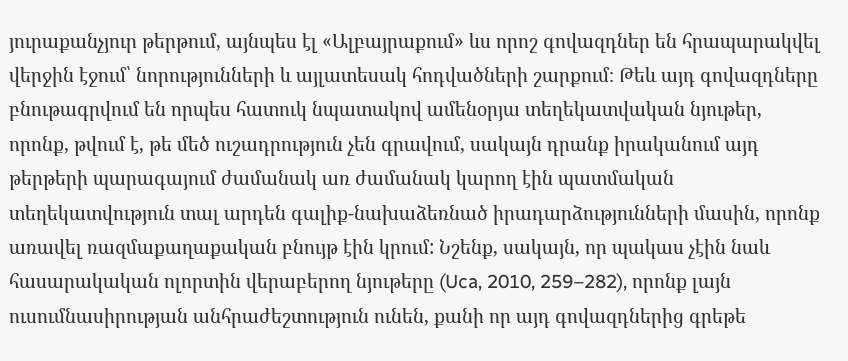յուրաքանչյուր թերթում, այնպես էլ «Ալբայրաքում» ևս որոշ գովազդներ են հրապարակվել վերջին էջում՝ նորությունների և այլատեսակ հոդվածների շարքում։ Թեև այդ գովազդները բնութագրվում են որպես հատուկ նպատակով ամենօրյա տեղեկատվական նյութեր, որոնք, թվում է, թե մեծ ուշադրություն չեն գրավում, սակայն դրանք իրականում այդ թերթերի պարագայում ժամանակ առ ժամանակ կարող էին պատմական տեղեկատվություն տալ արդեն գալիք-նախաձեռնած իրադարձությունների մասին, որոնք առավել ռազմաքաղաքական բնույթ էին կրում: Նշենք, սակայն, որ պակաս չէին նաև հասարակական ոլորտին վերաբերող նյութերը (Uca, 2010, 259–282), որոնք լայն ուսումնասիրության անհրաժեշտություն ունեն, քանի որ այդ գովազդներից գրեթե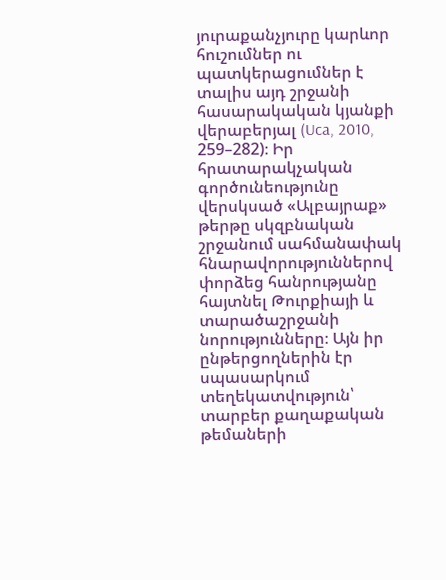յուրաքանչյուրը կարևոր հուշումներ ու պատկերացումներ է տալիս այդ շրջանի հասարակական կյանքի վերաբերյալ (Uca, 2010, 259–282)։ Իր հրատարակչական գործունեությունը վերսկսած «Ալբայրաք» թերթը սկզբնական շրջանում սահմանափակ հնարավորություններով փորձեց հանրությանը հայտնել Թուրքիայի և տարածաշրջանի նորությունները։ Այն իր ընթերցողներին էր սպասարկում տեղեկատվություն՝ տարբեր քաղաքական թեմաների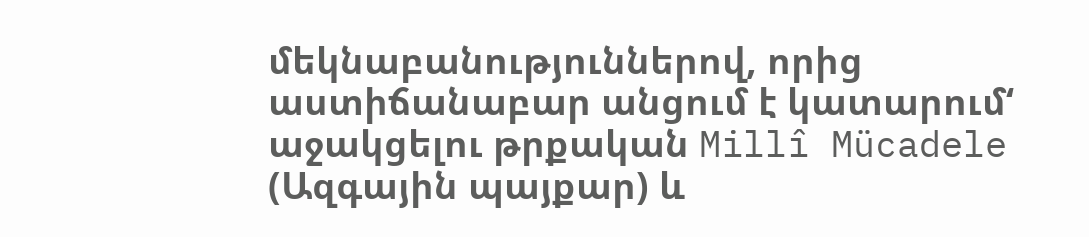մեկնաբանություններով, որից աստիճանաբար անցում է կատարում‘ աջակցելու թրքական Millî Mücadele (Ազգային պայքար) և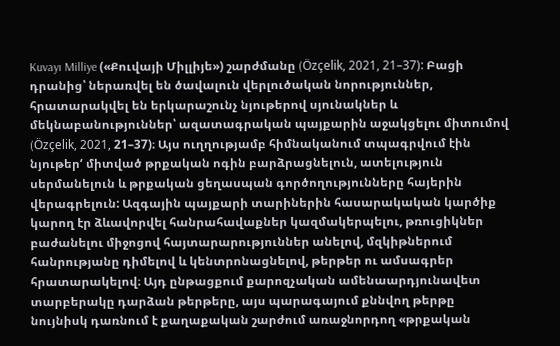Kuvayı Milliye («Քուվայի Միլլիյե») շարժմանը (Özçelik, 2021, 21–37): Բացի դրանից՝ ներառվել են ծավալուն վերլուծական նորություններ, հրատարակվել են երկարաշունչ նյութերով սյունակներ և մեկնաբանություններ՝ ազատագրական պայքարին աջակցելու միտումով (Özçelik, 2021, 21–37)։ Այս ուղղությամբ հիմնականում տպագրվում էին նյութեր‘ միտված թրքական ոգին բարձրացնելուն, ատելություն սերմանելուն և թրքական ցեղասպան գործողությունները հայերին վերագրելուն: Ազգային պայքարի տարիներին հասարակական կարծիք կարող էր ձևավորվել հանրահավաքներ կազմակերպելու, թռուցիկներ բաժանելու միջոցով հայտարարություններ անելով, մզկիթներում հանրությանը դիմելով և կենտրոնացնելով, թերթեր ու ամսագրեր հրատարակելով։ Այդ ընթացքում քարոզչական ամենաարդյունավետ տարբերակը դարձան թերթերը, այս պարագայում քննվող թերթը նույնիսկ դառնում է քաղաքական շարժում առաջնորդող «թրքական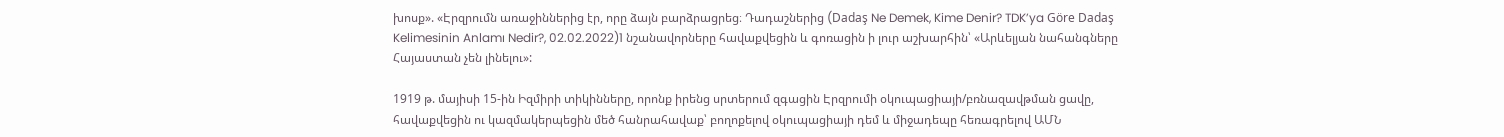խոսք». «Էրզրումն առաջիններից էր, որը ձայն բարձրացրեց։ Դադաշներից (Dadaş Ne Demek, Kime Denir? TDK’ya Göre Dadaş Kelimesinin Anlamı Nedir?, 02.02.2022)1 նշանավորները հավաքվեցին և գոռացին ի լուր աշխարհին՝ «Արևելյան նահանգները Հայաստան չեն լինելու»:

1919 թ. մայիսի 15-ին Իզմիրի տիկինները, որոնք իրենց սրտերում զգացին Էրզրումի օկուպացիայի/բռնազավթման ցավը, հավաքվեցին ու կազմակերպեցին մեծ հանրահավաք՝ բողոքելով օկուպացիայի դեմ և միջադեպը հեռագրելով ԱՄՆ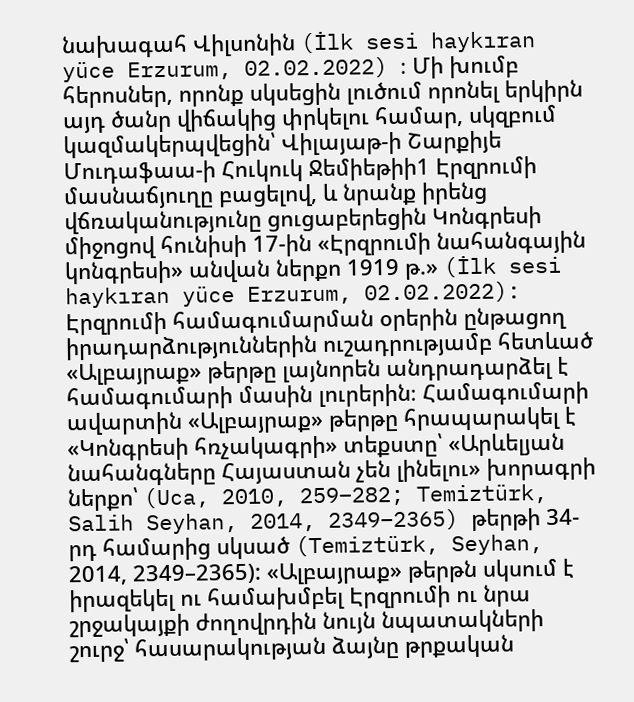նախագահ Վիլսոնին (İlk sesi haykıran yüce Erzurum, 02.02.2022) ։ Մի խումբ հերոսներ, որոնք սկսեցին լուծում որոնել երկիրն այդ ծանր վիճակից փրկելու համար, սկզբում կազմակերպվեցին՝ Վիլայաթ‑ի Շարքիյե Մուդաֆաա‑ի Հուկուկ Ջեմիեթիի1 Էրզրումի մասնաճյուղը բացելով, և նրանք իրենց վճռականությունը ցուցաբերեցին Կոնգրեսի միջոցով հունիսի 17-ին «Էրզրումի նահանգային կոնգրեսի» անվան ներքո 1919 թ.» (İlk sesi haykıran yüce Erzurum, 02.02.2022): Էրզրումի համագումարման օրերին ընթացող իրադարձություններին ուշադրությամբ հետևած «Ալբայրաք» թերթը լայնորեն անդրադարձել է համագումարի մասին լուրերին։ Համագումարի ավարտին «Ալբայրաք» թերթը հրապարակել է «Կոնգրեսի հռչակագրի» տեքստը՝ «Արևելյան նահանգները Հայաստան չեն լինելու» խորագրի ներքո՝ (Uca, 2010, 259–282; Temiztürk, Salih Seyhan, 2014, 2349–2365) թերթի 34-րդ համարից սկսած (Temiztürk, Seyhan, 2014, 2349–2365): «Ալբայրաք» թերթն սկսում է իրազեկել ու համախմբել Էրզրումի ու նրա շրջակայքի ժողովրդին նույն նպատակների շուրջ՝ հասարակության ձայնը թրքական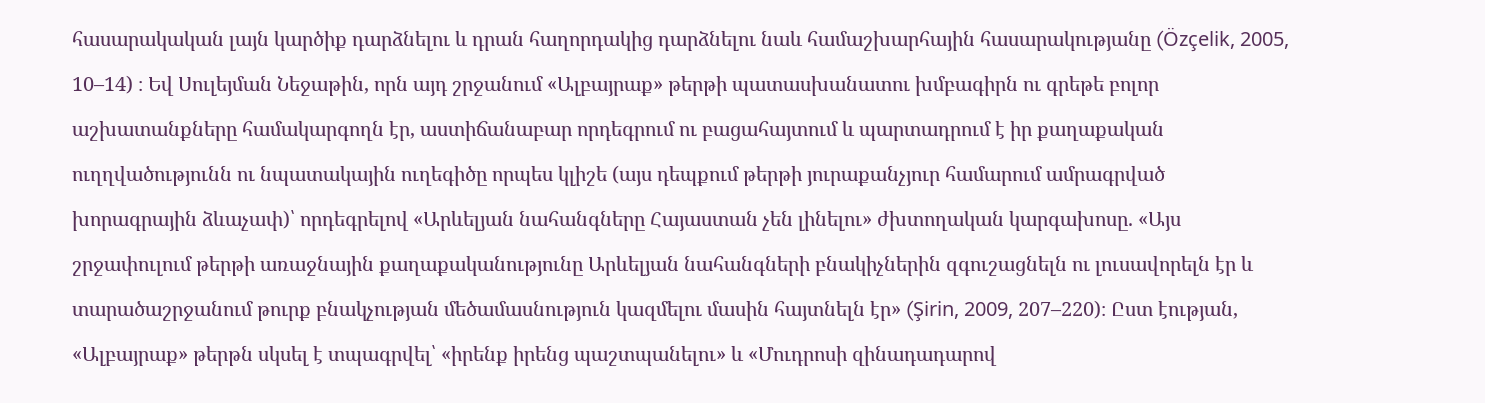հասարակական լայն կարծիք դարձնելու և դրան հաղորդակից դարձնելու նաև համաշխարհային հասարակությանը (Özçelik, 2005, 10–14) ։ Եվ Սուլեյման Նեջաթին, որն այդ շրջանում «Ալբայրաք» թերթի պատասխանատու խմբագիրն ու գրեթե բոլոր աշխատանքները համակարգողն էր, աստիճանաբար որդեգրում ու բացահայտում և պարտադրում է իր քաղաքական ուղղվածությունն ու նպատակային ուղեգիծը որպես կլիշե (այս դեպքում թերթի յուրաքանչյուր համարում ամրագրված խորագրային ձևաչափ)՝ որդեգրելով «Արևելյան նահանգները Հայաստան չեն լինելու» ժխտողական կարգախոսը. «Այս շրջափուլում թերթի առաջնային քաղաքականությունը Արևելյան նահանգների բնակիչներին զգուշացնելն ու լուսավորելն էր և տարածաշրջանում թուրք բնակչության մեծամասնություն կազմելու մասին հայտնելն էր» (Şirin, 2009, 207–220)։ Ըստ էության, «Ալբայրաք» թերթն սկսել է տպագրվել՝ «իրենք իրենց պաշտպանելու» և «Մուդրոսի զինադադարով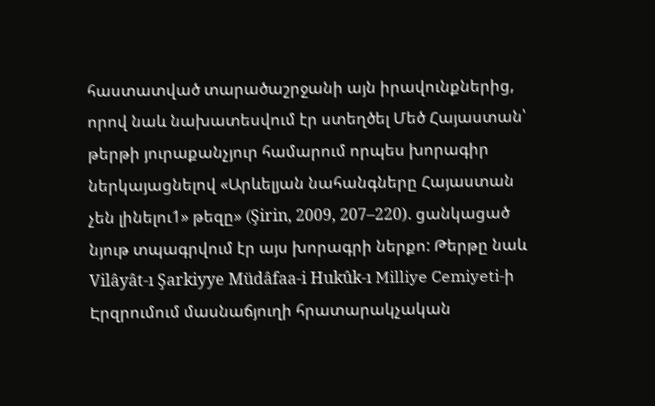հաստատված տարածաշրջանի այն իրավունքներից, որով նաև նախատեսվում էր ստեղծել Մեծ Հայաստան՝ թերթի յուրաքանչյուր համարում որպես խորագիր ներկայացնելով «Արևելյան նահանգները Հայաստան չեն լինելու1» թեզը» (Şirin, 2009, 207–220). ցանկացած նյութ տպագրվում էր այս խորագրի ներքո: Թերթը նաև Vilâyât‑ı Şarkiyye Müdâfaa‑i Hukûk‑ı Milliye Cemiyeti‑ի Էրզրումում մասնաճյուղի հրատարակչական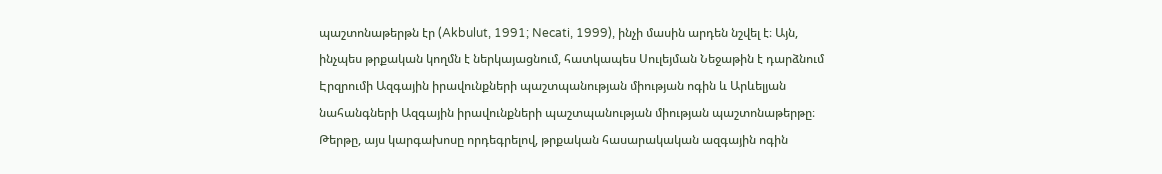պաշտոնաթերթն էր (Akbulut, 1991; Necati, 1999), ինչի մասին արդեն նշվել է։ Այն, ինչպես թրքական կողմն է ներկայացնում, հատկապես Սուլեյման Նեջաթին է դարձնում Էրզրումի Ազգային իրավունքների պաշտպանության միության ոգին և Արևելյան նահանգների Ազգային իրավունքների պաշտպանության միության պաշտոնաթերթը։ Թերթը, այս կարգախոսը որդեգրելով, թրքական հասարակական ազգային ոգին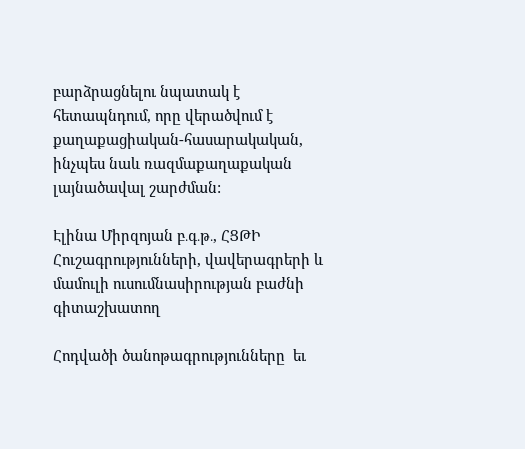բարձրացնելու նպատակ է հետապնդում, որը վերածվում է քաղաքացիական-հասարակական, ինչպես նաև ռազմաքաղաքական լայնածավալ շարժման:

Էլինա Միրզոյան բ․գ․թ․, ՀՑԹԻ Հուշագրությունների, վավերագրերի և մամուլի ուսումնասիրության բաժնի գիտաշխատող

Հոդվածի ծանոթագրությունները  եւ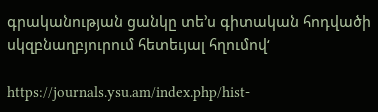գրականության ցանկը տե’ս գիտական հոդվածի սկզբնաղբյուրում հետեւյալ հղումով‘

https://journals.ysu.am/index.php/hist-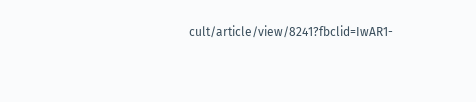cult/article/view/8241?fbclid=IwAR1-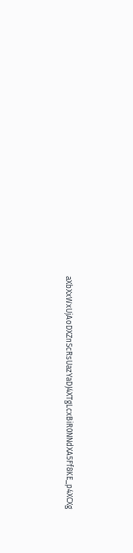aXbXxWxUjAoDXZnScRsUazYaDJ4XTgLcxBiR0NNdXA5Ff8KE_p4XCXg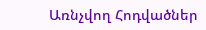Առնչվող Հոդվածներ